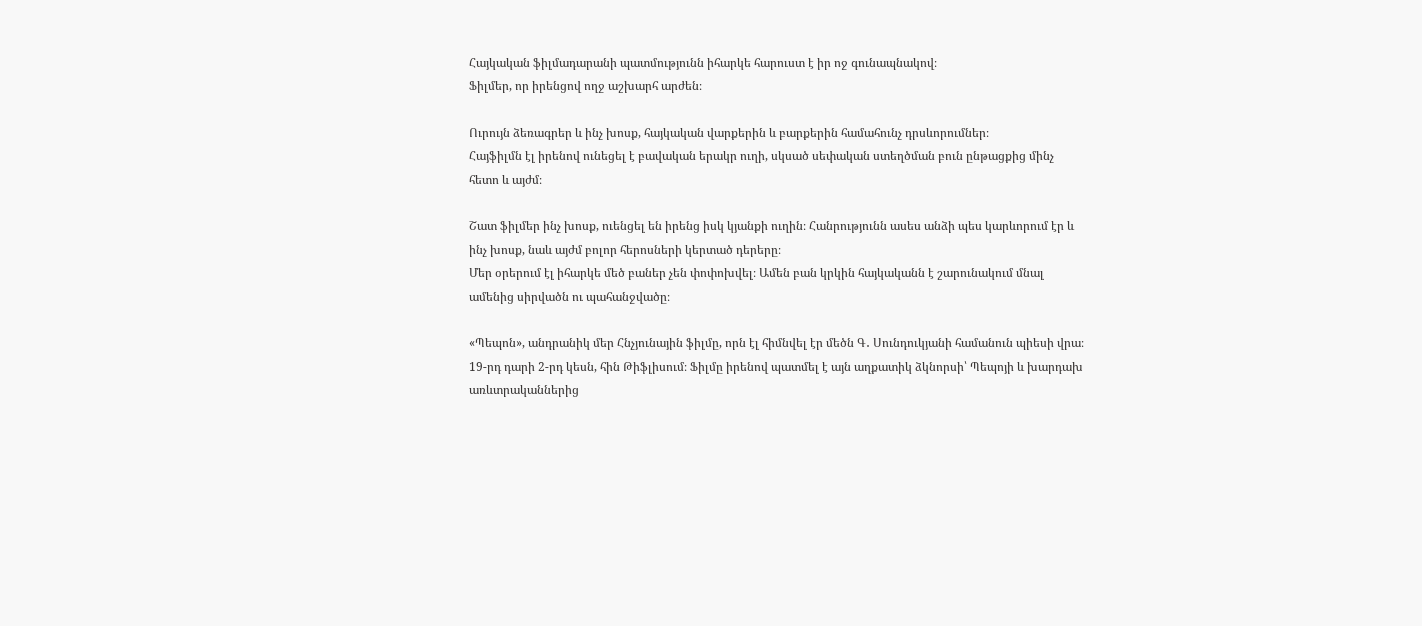Հայկական ֆիլմադարանի պատմությունն իհարկե հարուստ է իր ոջ գունապնակով։
Ֆիլմեր, որ իրենցով ողջ աշխարհ արժեն։

Ուրույն ձեռագրեր և ինչ խոսք, հայկական վարքերին և բարքերին համահունչ դրսևորումներ։
Հայֆիլմն էլ իրենով ունեցել է բավական երակր ուղի, սկսած սեփական ստեղծման բուն ընթացքից մինչ հետո և այժմ։

Շատ ֆիլմեր ինչ խոսք, ուենցել են իրենց իսկ կյանքի ուղին։ Հանրությունն ասես անձի պես կարևորում էր և ինչ խոսք, նաև այժմ բոլոր հերոսների կերտած դերերը։
Մեր օրերում էլ իհարկե մեծ բաներ չեն փոփոխվել։ Ամեն բան կրկին հայկականն է շարունակում մնալ ամենից սիրվածն ու պահանջվածը։

«Պեպոն», անդրանիկ մեր Հնչյունային ֆիլմը, որն էլ հիմնվել էր մեծն Գ․ Սունդուկյանի համանուն պիեսի վրա։
19-րդ դարի 2-րդ կեսն, հին Թիֆլիսում։ Ֆիլմը իրենով պատմել է այն աղքատիկ ձկնորսի՝ Պեպոյի և խարդախ առևտրականներից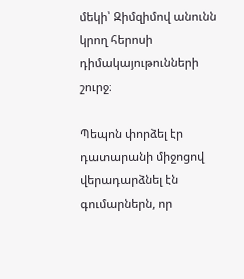մեկի՝ Զիմզիմով անունն կրող հերոսի դիմակայութունների շուրջ։

Պեպոն փորձել էր դատարանի միջոցով վերադարձնել էն գումարներն, որ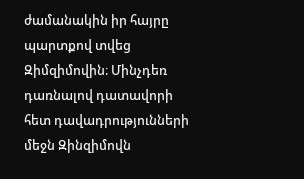ժամանակին իր հայրը պարտքով տվեց Զիմզիմովին։ Մինչդեռ դառնալով դատավորի հետ դավադրությունների մեջն Զինզիմովն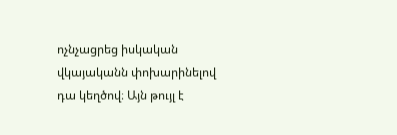ոչնչացրեց իսկական վկայականն փոխարինելով դա կեղծով։ Այն թույլ է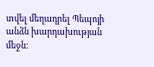տվել մեղադրել Պեպոյի անձն խարդախության մեջն։